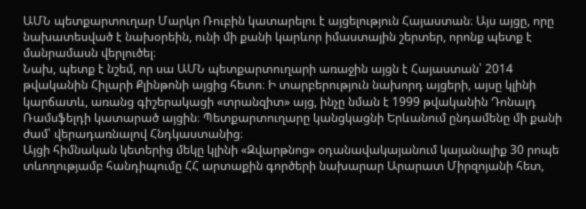ԱՄՆ պետքարտուղար Մարկո Ռուբին կատարելու է այցելություն Հայաստան։ Այս այցը, որը նախատեսված է նախօրեին, ունի մի քանի կարևոր իմաստային շերտեր, որոնք պետք է մանրամասն վերլուծել։
Նախ, պետք է նշեմ, որ սա ԱՄՆ պետքարտուղարի առաջին այցն է Հայաստան՝ 2014 թվականին Հիլարի Քլինթոնի այցից հետո։ Ի տարբերություն նախորդ այցերի, այսը կլինի կարճատև, առանց գիշերակացի «տրանզիտ» այց, ինչը նման է 1999 թվականին Դոնալդ Ռամսֆելդի կատարած այցին։ Պետքարտուղարը կանցկացնի Երևանում ընդամենը մի քանի ժամ՝ վերադառնալով Հնդկաստանից։
Այցի հիմնական կետերից մեկը կլինի «Զվարթնոց» օդանավակայանում կայանալիք 30 րոպե տևողությամբ հանդիպումը ՀՀ արտաքին գործերի նախարար Արարատ Միրզոյանի հետ,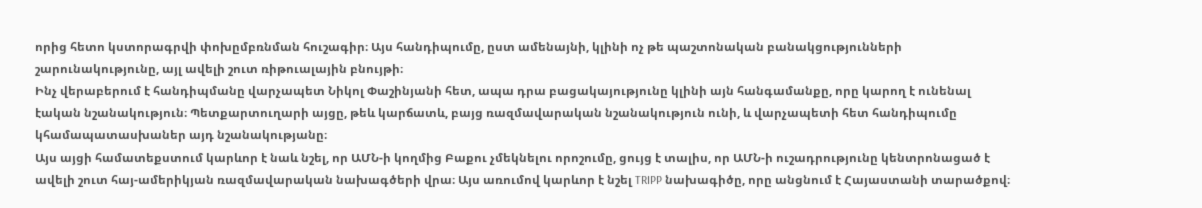որից հետո կստորագրվի փոխըմբռնման հուշագիր։ Այս հանդիպումը, ըստ ամենայնի, կլինի ոչ թե պաշտոնական բանակցությունների շարունակությունը, այլ ավելի շուտ ռիթուալային բնույթի։
Ինչ վերաբերում է հանդիպմանը վարչապետ Նիկոլ Փաշինյանի հետ, ապա դրա բացակայությունը կլինի այն հանգամանքը, որը կարող է ունենալ էական նշանակություն։ Պետքարտուղարի այցը, թեև կարճատև, բայց ռազմավարական նշանակություն ունի, և վարչապետի հետ հանդիպումը կհամապատասխաներ այդ նշանակությանը։
Այս այցի համատեքստում կարևոր է նաև նշել, որ ԱՄՆ-ի կողմից Բաքու չմեկնելու որոշումը, ցույց է տալիս, որ ԱՄՆ-ի ուշադրությունը կենտրոնացած է ավելի շուտ հայ-ամերիկյան ռազմավարական նախագծերի վրա։ Այս առումով կարևոր է նշել TRIPP նախագիծը, որը անցնում է Հայաստանի տարածքով։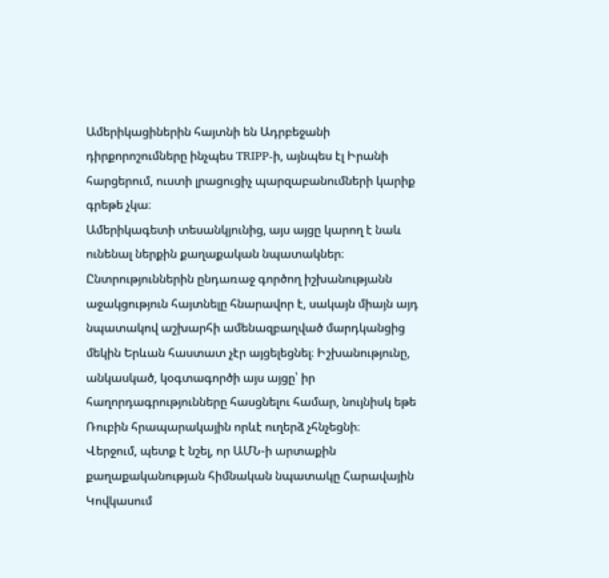Ամերիկացիներին հայտնի են Ադրբեջանի դիրքորոշումները ինչպես TRIPP-ի, այնպես էլ Իրանի հարցերում, ուստի լրացուցիչ պարզաբանումների կարիք գրեթե չկա։
Ամերիկագետի տեսանկյունից, այս այցը կարող է նաև ունենալ ներքին քաղաքական նպատակներ։ Ընտրություններին ընդառաջ գործող իշխանությանն աջակցություն հայտնելը հնարավոր է, սակայն միայն այդ նպատակով աշխարհի ամենազբաղված մարդկանցից մեկին Երևան հաստատ չէր այցելեցնել։ Իշխանությունը, անկասկած, կօգտագործի այս այցը՝ իր հաղորդագրությունները հասցնելու համար, նույնիսկ եթե Ռուբին հրապարակային որևէ ուղերձ չհնչեցնի։
Վերջում, պետք է նշել, որ ԱՄՆ-ի արտաքին քաղաքականության հիմնական նպատակը Հարավային Կովկասում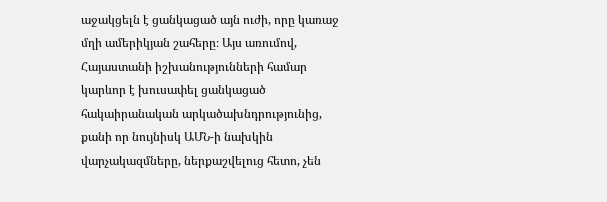աջակցելն է ցանկացած այն ուժի, որը կառաջ մղի ամերիկյան շահերը։ Այս առումով, Հայաստանի իշխանությունների համար կարևոր է խուսափել ցանկացած հակաիրանական արկածախնդրությունից, քանի որ նույնիսկ ԱՄՆ-ի նախկին վարչակազմները, ներքաշվելուց հետո, չեն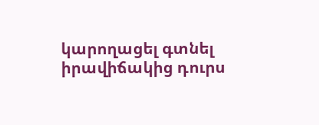կարողացել գտնել իրավիճակից դուրս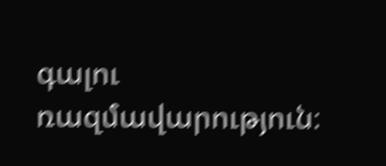գալու ռազմավարություն։